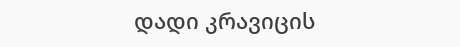დადი კრავიცის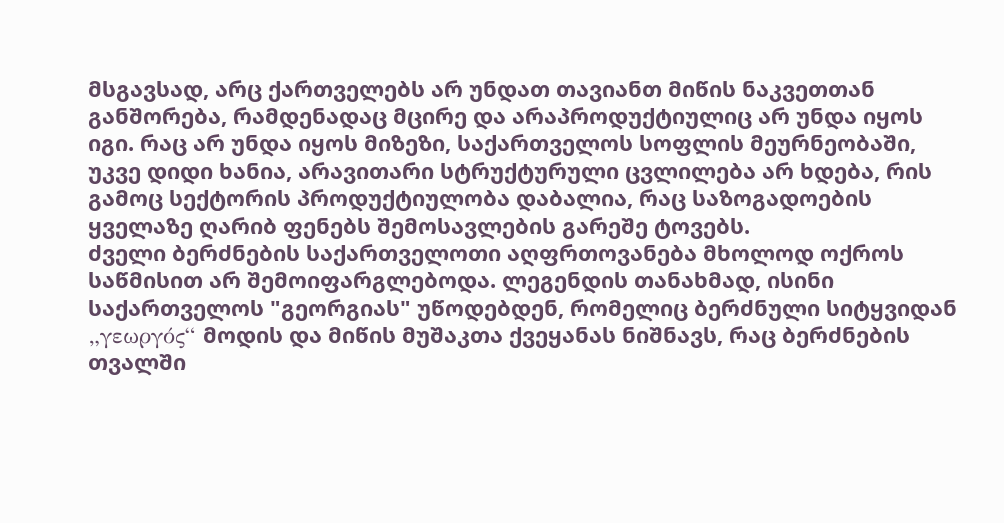მსგავსად, არც ქართველებს არ უნდათ თავიანთ მიწის ნაკვეთთან განშორება, რამდენადაც მცირე და არაპროდუქტიულიც არ უნდა იყოს იგი. რაც არ უნდა იყოს მიზეზი, საქართველოს სოფლის მეურნეობაში, უკვე დიდი ხანია, არავითარი სტრუქტურული ცვლილება არ ხდება, რის გამოც სექტორის პროდუქტიულობა დაბალია, რაც საზოგადოების ყველაზე ღარიბ ფენებს შემოსავლების გარეშე ტოვებს.
ძველი ბერძნების საქართველოთი აღფრთოვანება მხოლოდ ოქროს საწმისით არ შემოიფარგლებოდა. ლეგენდის თანახმად, ისინი საქართველოს "გეორგიას" უწოდებდენ, რომელიც ბერძნული სიტყვიდან „γεωργός“ მოდის და მიწის მუშაკთა ქვეყანას ნიშნავს, რაც ბერძნების თვალში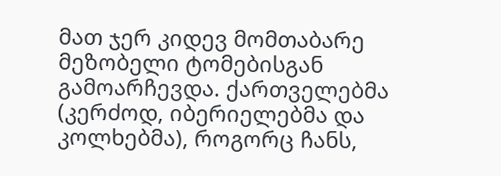მათ ჯერ კიდევ მომთაბარე მეზობელი ტომებისგან გამოარჩევდა. ქართველებმა (კერძოდ, იბერიელებმა და კოლხებმა), როგორც ჩანს,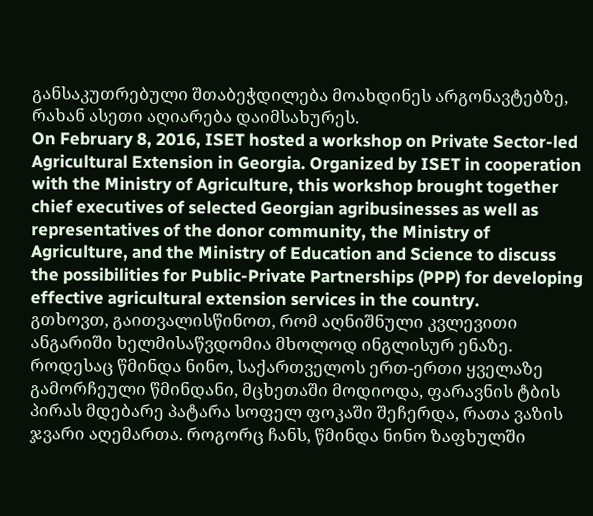განსაკუთრებული შთაბეჭდილება მოახდინეს არგონავტებზე, რახან ასეთი აღიარება დაიმსახურეს.
On February 8, 2016, ISET hosted a workshop on Private Sector-led Agricultural Extension in Georgia. Organized by ISET in cooperation with the Ministry of Agriculture, this workshop brought together chief executives of selected Georgian agribusinesses as well as representatives of the donor community, the Ministry of Agriculture, and the Ministry of Education and Science to discuss the possibilities for Public-Private Partnerships (PPP) for developing effective agricultural extension services in the country.
გთხოვთ, გაითვალისწინოთ, რომ აღნიშნული კვლევითი ანგარიში ხელმისაწვდომია მხოლოდ ინგლისურ ენაზე.
როდესაც წმინდა ნინო, საქართველოს ერთ-ერთი ყველაზე გამორჩეული წმინდანი, მცხეთაში მოდიოდა, ფარავნის ტბის პირას მდებარე პატარა სოფელ ფოკაში შეჩერდა, რათა ვაზის ჯვარი აღემართა. როგორც ჩანს, წმინდა ნინო ზაფხულში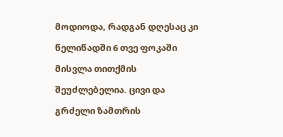მოდიოდა, რადგან დღესაც კი წელიწადში 6 თვე ფოკაში მისვლა თითქმის შეუძლებელია. ცივი და გრძელი ზამთრის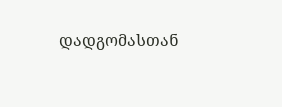დადგომასთან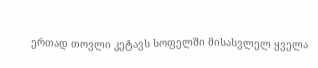ერთად თოვლი კეტავს სოფელში მისასვლელ ყველა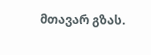მთავარ გზას.